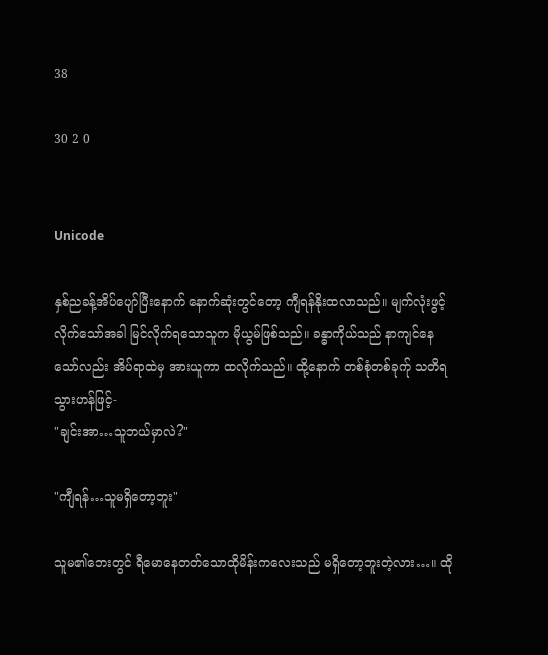38

30 2 0


Unicode

နှစ်ညခန့်အိပ်ပျော်ပြီးနောက် နောက်ဆုံးတွင်တော့ ကျီရန်နိုးထလာသည်။ မျက်လုံးဖွင့်လိုက်သော်အခါ မြင်လိုက်ရသောသူက မိုယွမ်ဖြစ်သည်။ ခန္ဓာကိုယ်သည် နာကျင်နေသော်လည်း အိပ်ရာထဲမှ အားယူကာ ထလိုက်သည်။ ထို့နောက် တစ်စုံတစ်ခုက်ု သတိရသွားဟန်ဖြင့်-
"ချင်းအာ…သူဘယ်မှာလဲ?"

"ကျီရန်…သူမရှိတော့ဘူး"

သူမ၏ဘေးတွင် ရီမောနေတတ်သောထိုမိန်းကလေးသည် မရှိတော့ဘူးတဲ့လား…။ ထို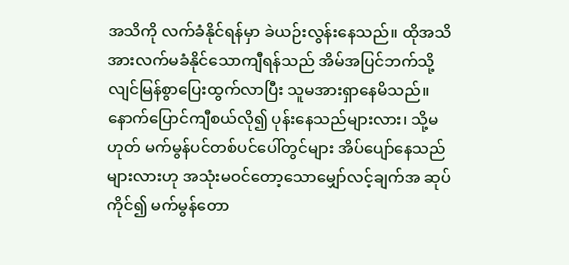အသိကို လက်ခံနိုင်ရန်မှာ ခဲယဉ်းလွန်းနေသည်။ ထိုအသိအားလက်မခံနိုင်သောကျီရန်သည် အိမ်အပြင်ဘက်သို့ လျင်မြန်စွာပြေးထွက်လာပြီး သူမအားရှာနေမိသည်။ နောက်ပြောင်ကျီစယ်လို၍ ပုန်းနေသည်များလား၊ သို့မဟုတ် မက်မွန်ပင်တစ်ပင်ပေါ်တွင်များ အိပ်ပျော်နေသည်များလားဟု အသုံးမဝင်တော့သောမျှော်လင့်ချက်အ ဆုပ်ကိုင်၍ မက်မွန်တော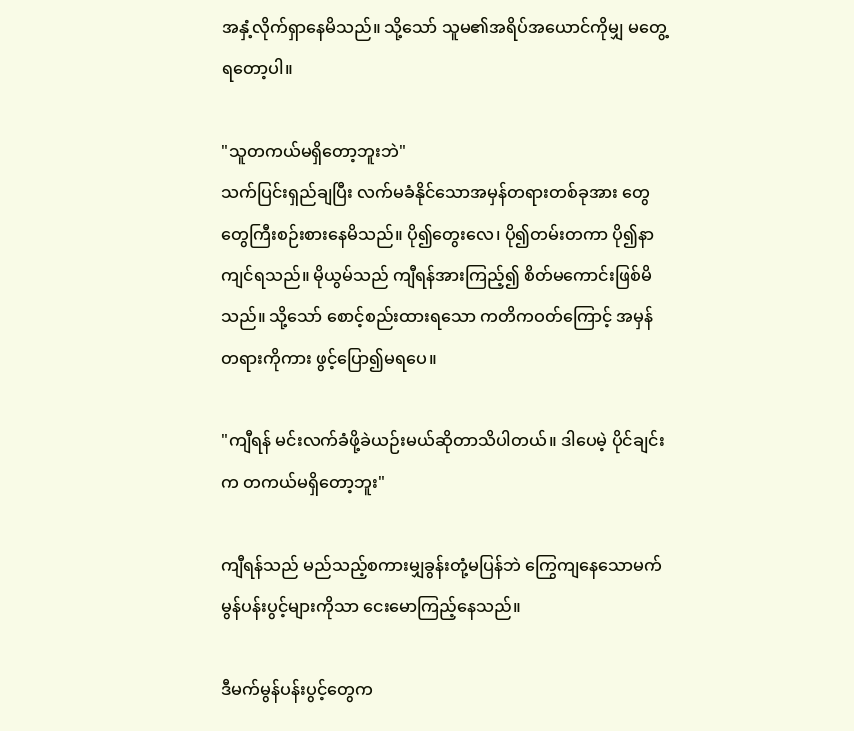အနှံ့လိုက်ရှာနေမိသည်။ သို့သော် သူမ၏အရိပ်အယောင်ကိုမျှ မတွေ့ရတော့ပါ။

"သူတကယ်မရှိတော့ဘူးဘဲ"
သက်ပြင်းရှည်ချပြီး လက်မခံနိုင်သောအမှန်တရားတစ်ခုအား တွေတွေကြီးစဉ်းစားနေမိသည်။ ပို၍တွေးလေ၊ ပို၍တမ်းတကာ ပို၍နာကျင်ရသည်။ မိုယွမ်သည် ကျီရန်အားကြည့်၍ စိတ်မကောင်းဖြစ်မိသည်။ သို့သော် စောင့်စည်းထားရသော ကတိကဝတ်ကြောင့် အမှန်တရားကိုကား ဖွင့်ပြော၍မရပေ။

"ကျီရန် မင်းလက်ခံဖို့ခဲယဉ်းမယ်ဆိုတာသိပါတယ်။ ဒါပေမဲ့ ပိုင်ချင်းက တကယ်မရှိတော့ဘူး"

ကျီရန်သည် မည်သည့်စကားမျှခွန်းတုံ့မပြန်ဘဲ ကြွေကျနေသောမက်မွန်ပန်းပွင့်များကိုသာ ငေးမောကြည့်နေသည်။

ဒီမက်မွန်ပန်းပွင့်တွေက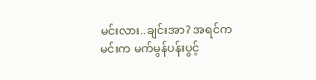မင်းလား..ချင်းအာ? အရင်က မင်းက မက်မွန်ပန်းပွင့်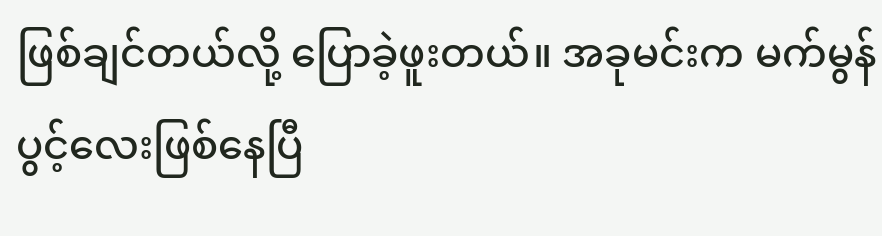ဖြစ်ချင်တယ်လို့ ပြောခဲ့ဖူးတယ်။ အခုမင်းက မက်မွန်ပွင့်လေးဖြစ်နေပြီ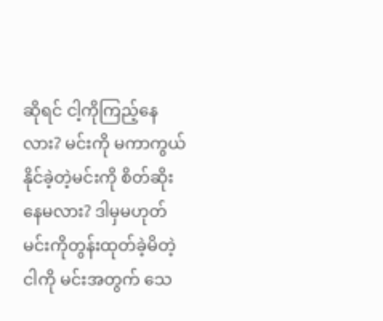ဆိုရင် ငါ့ကိုကြည့်နေလား? မင်းကို မကာကွယ်နိုင်ခဲ့တဲ့မင်းကို စိတ်ဆိုးနေမလား? ဒါမှမဟုတ် မင်းကိုတွန်းထုတ်ခဲ့မိတဲ့ငါကို မင်းအတွက် သေ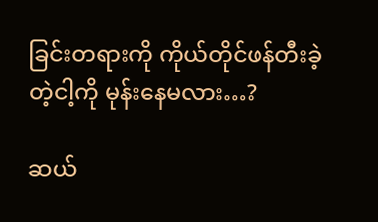ခြင်းတရားကို ကိုယ်တိုင်ဖန်တီးခဲ့တဲ့ငါ့ကို မုန်းနေမလား…?

ဆယ်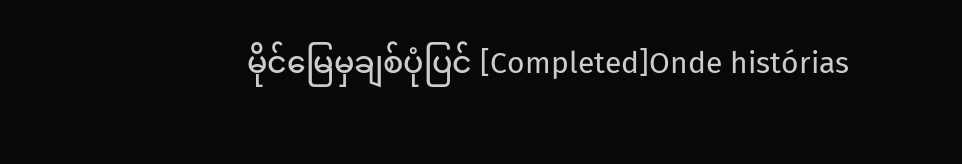မိုင်မြေမှချစ်ပုံပြင် [Completed]Onde histórias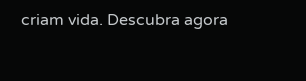criam vida. Descubra agora